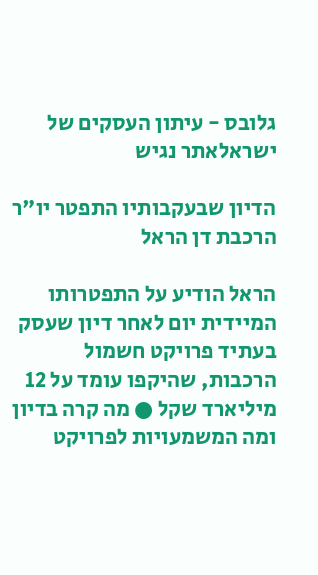גלובס - עיתון העסקים של ישראלאתר נגיש

הדיון שבעקבותיו התפטר יו"ר הרכבת דן הראל

הראל הודיע על התפטרותו המיידית יום לאחר דיון שעסק בעתיד פרויקט חשמול הרכבות, שהיקפו עומד על 12 מיליארד שקל ● מה קרה בדיון ומה המשמעויות לפרויקט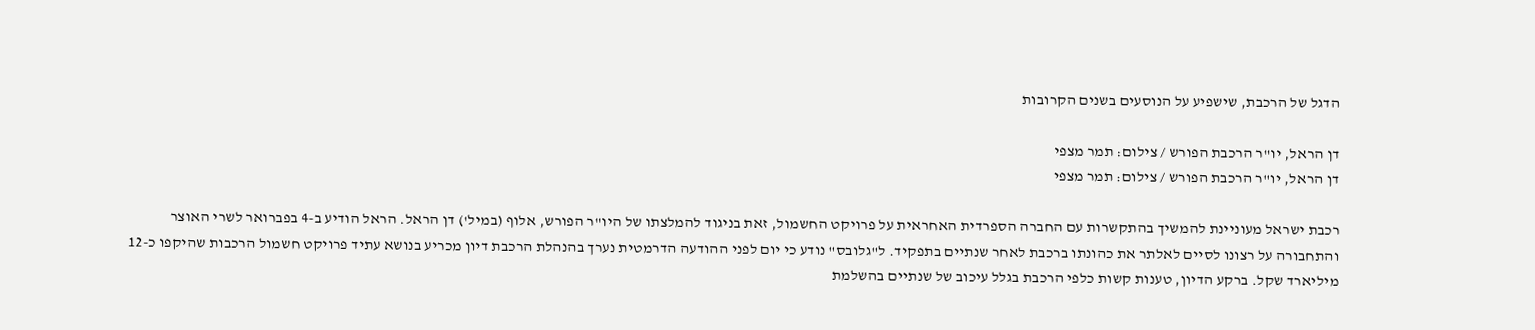הדגל של הרכבת, שישפיע על הנוסעים בשנים הקרובות

דן הראל, יו"ר הרכבת הפורש / צילום: תמר מצפי
דן הראל, יו"ר הרכבת הפורש / צילום: תמר מצפי

רכבת ישראל מעוניינת להמשיך בהתקשרות עם החברה הספרדית האחראית על פרויקט החשמול, זאת בניגוד להמלצתו של היו"ר הפורש, אלוף (במיל') דן הראל. הראל הודיע ב-4 בפברואר לשרי האוצר והתחבורה על רצונו לסיים לאלתר את כהונתו ברכבת לאחר שנתיים בתפקיד. ל"גלובס" נודע כי יום לפני ההודעה הדרמטית נערך בהנהלת הרכבת דיון מכריע בנושא עתיד פרויקט חשמול הרכבות שהיקפו כ-12 מיליארד שקל. ברקע הדיון, טענות קשות כלפי הרכבת בגלל עיכוב של שנתיים בהשלמת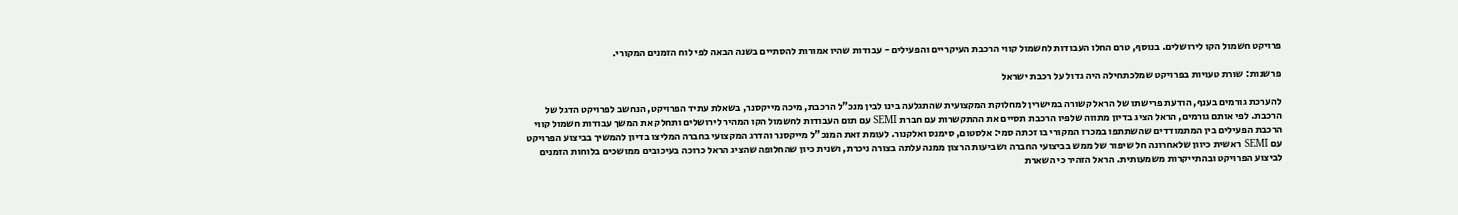פרויקט חשמול הקו לירושלים. בנוסף, טרם החלו העבודות לחשמול קווי הרכבת העיקריים והפעילים - עבודות שהיו אמורות להסתיים בשנה הבאה לפי לוח הזמנים המקורי.

פרשנות: שורת טעויות בפרויקט שמלכתחילה היה גדול על רכבת ישראל

להערכת גורמים בענף, הודעת פרישתו של הראל קשורה במישרין למחלוקת המקצועית שהתגלעה בינו לבין מנכ"ל הרכבת, מיכה מייקסנר, בשאלת עתיד הפרויקט, הנחשב לפרויקט הדגל של הרכבת. לפי אותם גורמים, הראל הציג בדיון מתווה שלפיו הרכבת תסיים את ההתקשרות עם חברת SEMI עם תום העבודות לחשמול הקו המהיר לירושלים ותחלק את המשך עבודות חשמול קווי הרכבת הפעילים בין המתמודדים שהשתתפו במכרז המקורי בו זכתה סמי: אלסטום, סימנס ואלקנור. לעומת זאת המנכ"ל מייקסנר והדרג המקצועי בחברה המליצו בדיון להמשיך בביצוע הפרויקט עם SEMI ראשית כיוון שלאחרונה חל שיפור של ממש בביצועי החברה ושביעות הרצון ממנה עלתה בצורה ניכרת, ושנית כיון שהחלופה שהציג הראל כרוכה בעיכובים ממושכים בלוחות הזמנים לביצוע הפרויקט ובהתייקרות משמעותית. הראל הזהיר כי השארת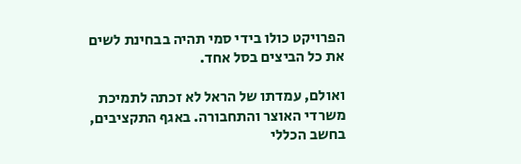הפרויקט כולו בידי סמי תהיה בבחינת לשים את כל הביצים בסל אחד.

ואולם, עמדתו של הראל לא זכתה לתמיכת משרדי האוצר והתחבורה. באגף התקציבים, בחשב הכללי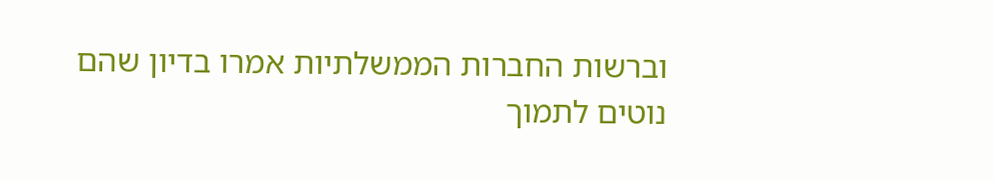וברשות החברות הממשלתיות אמרו בדיון שהם נוטים לתמוך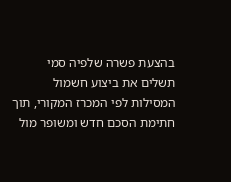בהצעת פשרה שלפיה סמי תשלים את ביצוע חשמול המסילות לפי המכרז המקורי, תוך חתימת הסכם חדש ומשופר מול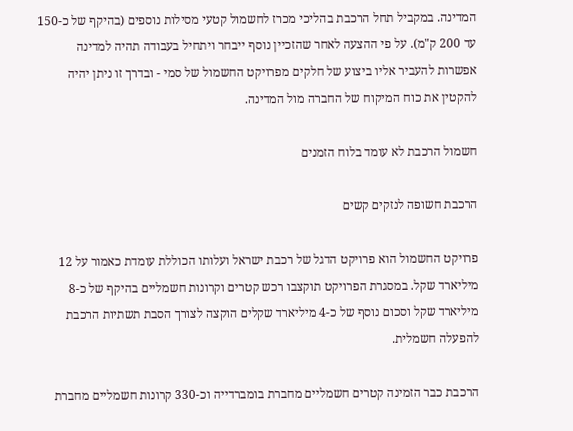המדינה. במקביל תחל הרכבת בהליכי מכרז לחשמול קטעי מסילות נוספים (בהיקף של כ-150 עד 200 ק"מ). על פי ההצעה לאחר שהזכיין נוסף ייבחר ויתחיל בעבודה תהיה למדינה אפשרות להעביר אליו ביצוע של חלקים מפרויקט החשמול של סמי - ובדרך זו ניתן יהיה להקטין את כוח המיקוח של החברה מול המדינה.

חשמול הרכבת לא עומד בלוח הזמנים

הרכבת חשופה לנזקים קשים

פרויקט החשמול הוא פרויקט הדגל של רכבת ישראל ועלותו הכוללת עומדת כאמור על 12 מיליארד שקל. במסגרת הפרויקט תוקצבו רכש קטרים וקרונות חשמליים בהיקף של כ-8 מיליארד שקל וסכום נוסף של כ-4 מיליארד שקלים הוקצה לצורך הסבת תשתיות הרכבת להפעלה חשמלית.

הרכבת כבר הזמינה קטרים חשמליים מחברת בומברדייה וכ-330 קרונות חשמליים מחברת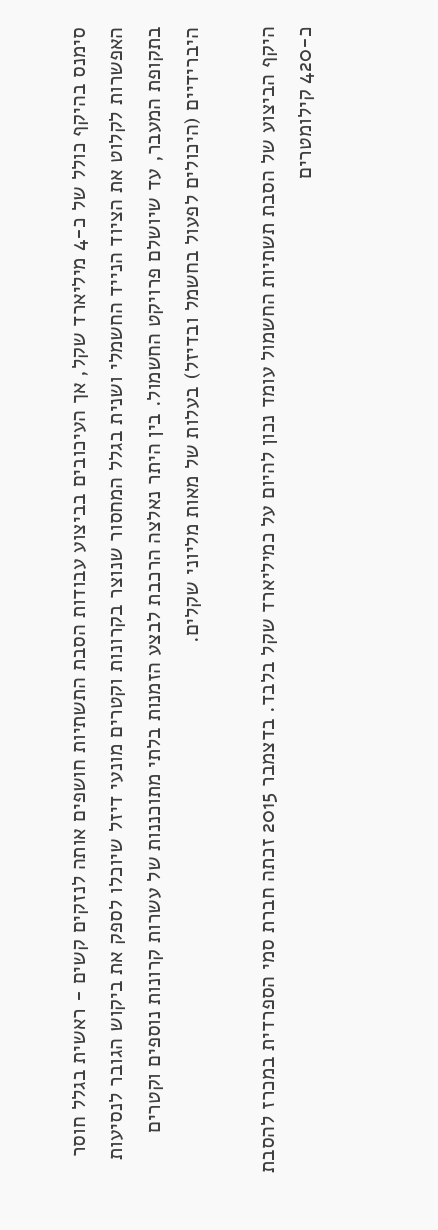סימנס בהיקף כולל של כ-4 מיליארד שקל, אך העיכובים בביצוע עבודות הסבת התשתיות חושפים אותה לנזקים קשים - ראשית בגלל חוסר האפשרות לקלוט את הציוד הנייד החשמלי ושנית בגלל המחסור שנוצר בקרונות וקטרים מונעי דיזל שיוכלו לספק את ביקוש הגובר לנסיעות בתקופת המעבר, עד שיושלם פרויקט החשמול. בין היתר נאלצה הרכבת לבצע הזמנות בלתי מתוכננות של עשרות קרונות נוספים וקטרים היברידיים (היכולים לפעול בחשמל ובדיזל) בעלות של מאות מליוני שקלים.

היקף הביצוע של הסבת תשתיות החשמול עומד נכון להיום על כמיליארד שקל בלבד. בדצמבר 2015 זכתה חברת סמי הספרדית במכרז להסבת כ-420 קילומטרים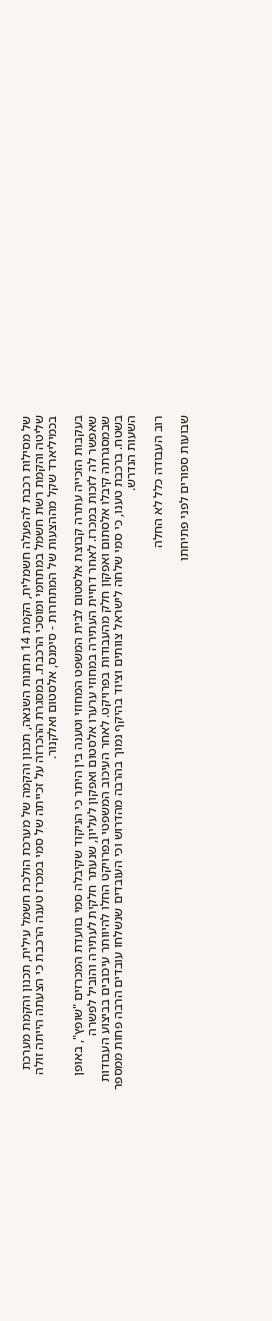של מסילות רכבת להפעלה חשמלית, הקמת 14 תחנות השנאה, תכנון והקמה של מערכת הולכת חשמל עילית, תכנון והקמת מערכת שליטה והקמת רשת חשמל במתחמי ומוסכי הרכבת. במסגרת ההכרזה על זכייתה של סמי במכרז טענה הרכבת כי הצעתה הייתה זולה בכמיליארד שקל מההצעות של המתחרות - סימנס, אלסטום ואלקנור.

בעקבות הזכייה עתרה קבוצת אלסטום לבית המשפט המחוזי וטענה בין היתר כי הניקוד שקיבלה סמי בוועדת המכרזים "שופץ", באופן שאפשר לה לזכות במכרז. לאחר דחיית העתירה במחוזי ערערו אלסטום ואפקון לעליון, שנעתר חלקית לעתירה והוביל לפשרה שבמסגרתה קיבלו אלסתום ואפקון חלק מהעבודות בפרויקט. לאחר העיכוב המשפטי בפרויקט החלו להיוותר עיכובים בביצוע העבודות בשטח. ברכבת טענו, כי סמי שלחה לישראל צוותים וציוד בהיקף נמוך בהרבה מהדרוש וכי העובדים שנשלחו עובדים הרבה פחות ממספר השעות הנדרש.

רוב העבודה כלל לא החלה

שבועות ספורים לפני פתיחתו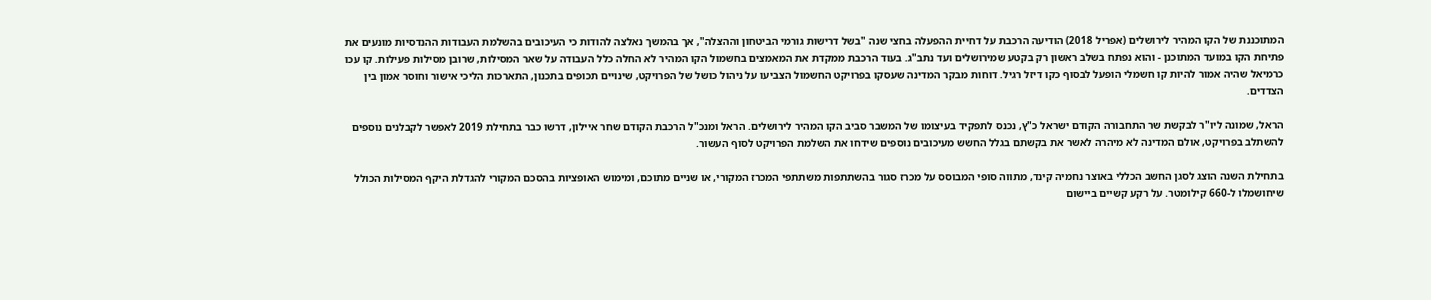המתוכננת של הקו המהיר לירושלים (אפריל 2018) הודיעה הרכבת על דחיית ההפעלה בחצי שנה "בשל דרישות גורמי הביטחון וההצלה", אך בהמשך נאלצה להודות כי העיכובים בהשלמת העבודות ההנדסיות מונעים את פתיחת הקו במועד המתוכנן - והוא נפתח בשלב ראשון רק בקטע שמירושלים ועד נתב"ג. בעוד הרכבת ממקדת את המאמצים בחשמול הקו המהיר לא החלה כלל העבודה על שאר המסילות, שרובן מסילות פעילות. קו עכו כרמיאל שהיה אמור להיות קו חשמלי הופעל לבסוף כקו דיזל רגיל. דוחות מבקר המדינה שעסקו בפרויקט החשמול הצביעו על ניהול כושל של הפרויקט, שינויים תכופים בתכנון, התארכות הליכי אישור וחוסר אמון בין הצדדים.

הראל, שמונה ליו"ר לבקשת שר התחבורה הקודם ישראל כ"ץ, נכנס לתפקיד בעיצומו של המשבר סביב הקו המהיר לירושלים. הראל ומנכ"ל הרכבת הקודם שחר איילון, דרשו כבר בתחילת 2019 לאפשר לקבלנים נוספים להשתלב בפרויקט, אולם המדינה לא מיהרה לאשר את בקשתם בגלל החשש מעיכובים נוספים שידחו את השלמת הפרויקט לסוף העשור.

בתחילת השנה הוצג לסגן החשב הכללי באוצר נחמיה קינד, מתווה סופי המבוסס על מכרז סגור בהשתתפות משתתפי המכרז המקורי, או שניים מתוכם, ומימוש האופציות בהסכם המקורי להגדלת היקף המסילות הכולל שיחושמלו ל-660 קילומטר. על רקע קשיים ביישום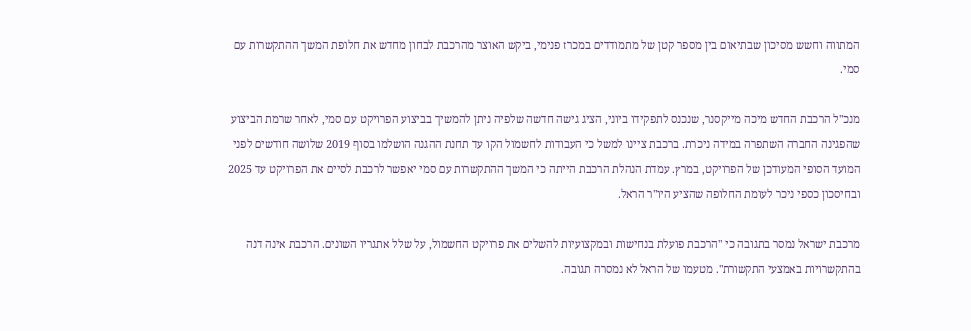המתווה וחשש מסיכון שבתיאום בין מספר קטן של מתמודדים במכרז פנימי, ביקש האוצר מהרכבת לבחון מחדש את חלופת המשך ההתקשרות עם סמי.

מנכ"ל הרכבת החדש מיכה מייקסנר, שנכנס לתפקידו ביוני, הציג גישה חדשה שלפיה ניתן להמשיך בביצוע הפרויקט עם סמי, לאחר שרמת הביצוע שהפגינה החברה השתפרה במידה ניכרת. ברכבת ציינו למשל כי העבודות לחשמול הקו עד תחנת ההגנה הושלמו בסוף 2019 שלושה חודשים לפני המועד הסופי המעודכן של הפרויקט, במרץ. עמדת הנהלת הרכבת הייתה כי המשך ההתקשרות עם סמי יאפשר לרכבת לסיים את הפרויקט עד 2025 ובחיסכון כספי ניכר לעומת החלופה שהציע היו"ר הראל.

מרכבת ישראל נמסר בתגובה כי "הרכבת פועלת בנחישות ובמקצועיות להשלים את פרויקט החשמול, על שלל אתגריו השונים. הרכבת אינה דנה בהתקשרויות באמצעי התקשורת". מטעמו של הראל לא נמסרה תגובה.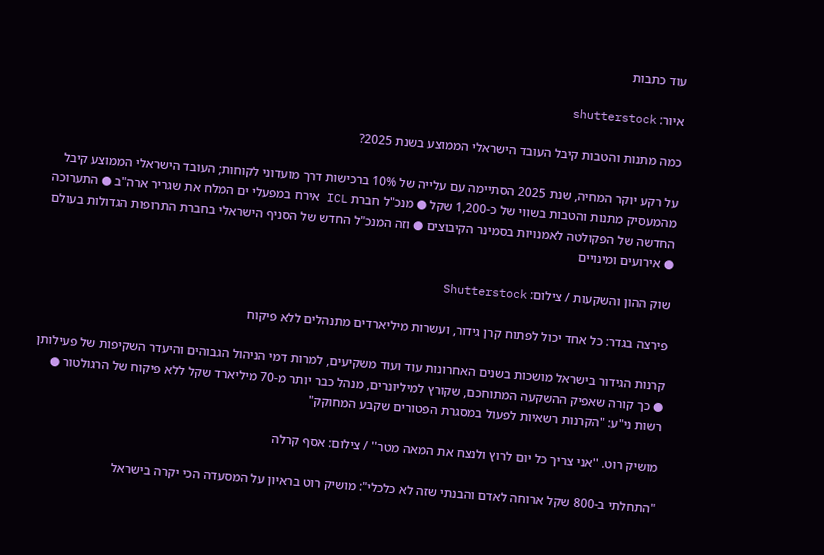עוד כתבות

איור: shutterstock

כמה מתנות והטבות קיבל העובד הישראלי הממוצע בשנת 2025?

על רקע יוקר המחיה, שנת 2025 הסתיימה עם עלייה של 10% ברכישות דרך מועדוני לקוחות; העובד הישראלי הממוצע קיבל מהמעסיק מתנות והטבות בשווי של כ-1,200 שקל ● מנכ"ל חברת ICL אירח במפעלי ים המלח את שגריר ארה"ב ● התערוכה החדשה של הפקולטה לאמנויות בסמינר הקיבוצים ● וזה המנכ"ל החדש של הסניף הישראלי בחברת התרופות הגדולות בעולם ● אירועים ומינויים

שוק ההון והשקעות / צילום: Shutterstock

פירצה בגדר: כל אחד יכול לפתוח קרן גידור, ועשרות מיליארדים מתנהלים ללא פיקוח

קרנות הגידור בישראל מושכות בשנים האחרונות עוד ועוד משקיעים, למרות דמי הניהול הגבוהים והיעדר השקיפות של פעילותן ● כך קורה שאפיק ההשקעה המתוחכם, שקורץ למיליונרים, מנהל כבר יותר מ-70 מיליארד שקל ללא פיקוח של הרגולטור ● רשות ני"ע: "הקרנות רשאיות לפעול במסגרת הפטורים שקבע המחוקק"

מושיק רוט. ''אני צריך כל יום לרוץ ולנצח את המאה מטר'' / צילום: אסף קרלה

"התחלתי ב-800 שקל ארוחה לאדם והבנתי שזה לא כלכלי": מושיק רוט בראיון על המסעדה הכי יקרה בישראל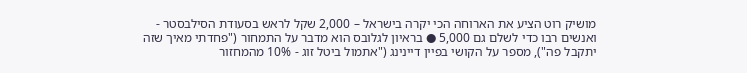מושיק רוט הציע את הארוחה הכי יקרה בישראל – 2,000 שקל לראש בסעודת הסילבסטר - ואנשים רבו כדי לשלם גם 5,000 ● בראיון לגלובס הוא מדבר על התמחור ("פחדתי מאיך שזה יתקבל פה"), מספר על הקושי בפיין דיינינג ("אתמול ביטל זוג - 10% מהמחזור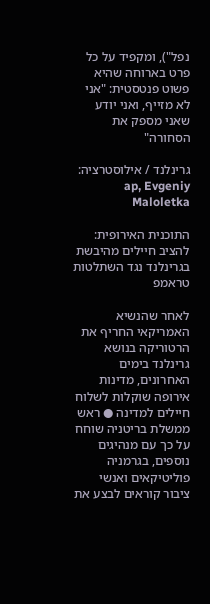נפל"), ומקפיד על כל פרט בארוחה שהיא פשוט פנטסטית: "אני לא מזייף, ואני יודע שאני מספק את הסחורה"

גרינלנד / אילוסטרציה: ap, Evgeniy Maloletka

התוכנית האירופית: להציב חיילים מהיבשת בגרינלנד נגד השתלטות טראמפ

לאחר שהנשיא האמריקאי החריף את הרטוריקה בנושא גרינלנד בימים האחרונים, מדינות אירופה שוקלות לשלוח חיילים למדינה ● ראש ממשלת בריטניה שוחח על כך עם מנהיגים נוספים, בגרמניה פוליטיקאים ואנשי ציבור קוראים לבצע את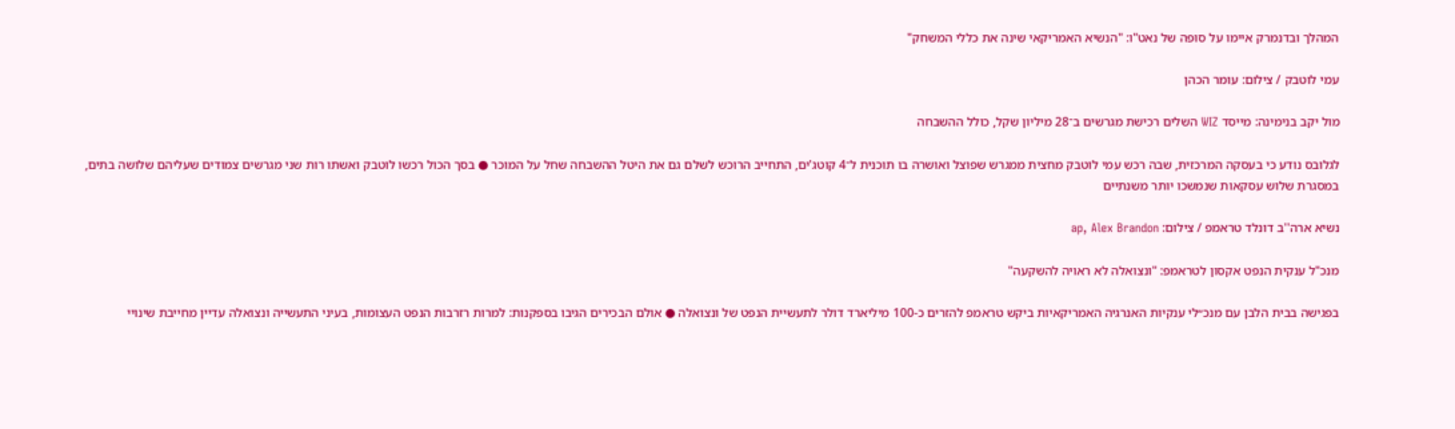המהלך ובדנמרק איימו על סופה של נאט"ו: "הנשיא האמריקאי שינה את כללי המשחק"

עמי לוטבק / צילום: עומר הכהן

מול יקב בנימינה: מייסד WIZ השלים רכישת מגרשים ב־28 מיליון שקל, כולל ההשבחה

לגלובס נודע כי בעסקה המרכזית, שבה רכש עמי לוטבק מחצית ממגרש שפוצל ואושרה בו תוכנית ל־4 קוטג'ים, התחייב הרוכש לשלם גם את היטל ההשבחה שחל על המוכר ● בסך הכול רכשו לוטבק ואשתו רות שני מגרשים צמודים שעליהם שלושה בתים, במסגרת שלוש עסקאות שנמשכו יותר משנתיים

נשיא ארה''ב דונלד טראמפ / צילום: ap, Alex Brandon

מנכ"ל ענקית הנפט אקסון לטראמפ: "ונצואלה לא ראויה להשקעה"

בפגישה בבית הלבן עם מנכ״לי ענקיות האנרגיה האמריקאיות ביקש טראמפ להזרים כ-100 מיליארד דולר לתעשיית הנפט של ונצואלה ● אולם הבכירים הגיבו בספקנות: למרות רזרבות הנפט העצומות, בעיני התעשייה ונצואלה עדיין מחייבת שינויי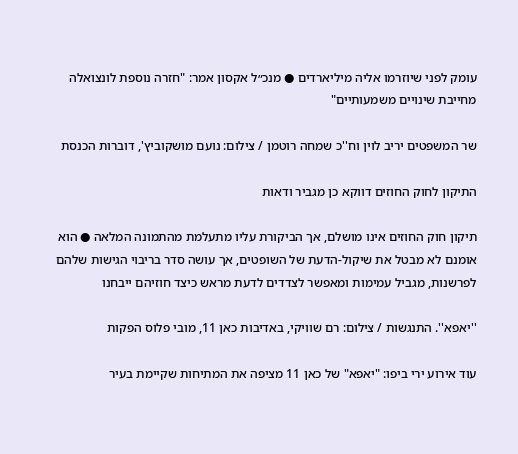עומק לפני שיוזרמו אליה מיליארדים ● מנכ״ל אקסון אמר: "חזרה נוספת לונצואלה מחייבת שינויים משמעותיים"

שר המשפטים יריב לוין וח''כ שמחה רוטמן / צילום: נועם מושקוביץ', דוברות הכנסת

התיקון לחוק החוזים דווקא כן מגביר ודאות

תיקון חוק החוזים אינו מושלם, אך הביקורת עליו מתעלמת מהתמונה המלאה ● הוא אומנם לא מבטל את שיקול-הדעת של השופטים, אך עושה סדר בריבוי הגישות שלהם לפרשנות, מגביל עמימות ומאפשר לצדדים לדעת מראש כיצד חוזיהם ייבחנו

''יאפא''. התנגשות / צילום: רם שוויקי, באדיבות כאן 11, מובי פלוס הפקות

עוד אירוע ירי ביפו: "יאפא" של כאן 11 מציפה את המתיחות שקיימת בעיר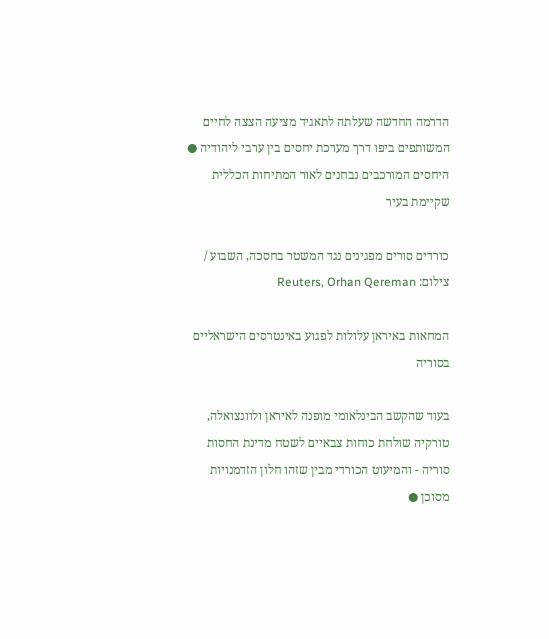הדרמה החדשה שעלתה לתאגיד מציעה הצצה לחיים המשותפים ביפו דרך מערכת יחסים בין ערבי ליהודיה ● היחסים המורכבים נבחנים לאור המתיחות הכללית שקיימת בעיר

כורדים סורים מפגינים נגד המשטר בחסכה, השבוע / צילום: Reuters, Orhan Qereman

המחאות באיראן עלולות לפגוע באינטרסים הישראליים בסוריה

בעוד שהקשב הבינלאומי מופנה לאיראן ולוונצואלה, טורקיה שולחת כוחות צבאיים לשטח מדינת החסות סוריה - והמיעוט הכורדי מבין שזהו חלון הזדמנויות מסוכן ●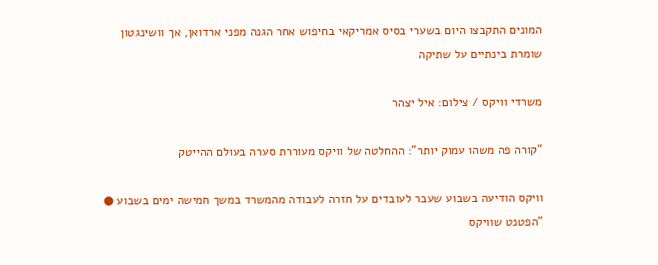המונים התקבצו היום בשערי בסיס אמריקאי בחיפוש אחר הגנה מפני ארדואן, אך וושינגטון שומרת בינתיים על שתיקה

משרדי וויקס / צילום: איל יצהר

"קורה פה משהו עמוק יותר": ההחלטה של וויקס מעוררת סערה בעולם ההייטק

וויקס הודיעה בשבוע שעבר לעובדים על חזרה לעבודה מהמשרד במשך חמישה ימים בשבוע ● "הפטנט שוויקס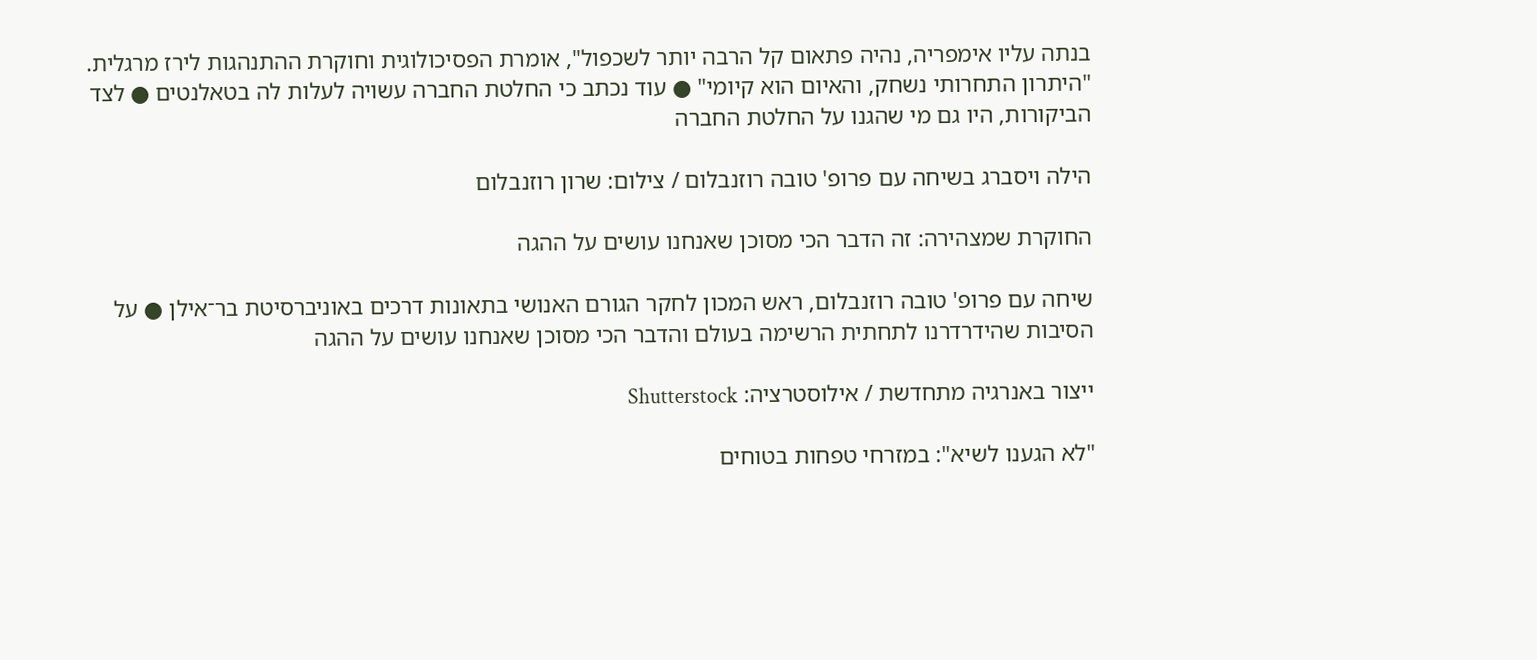בנתה עליו אימפריה, נהיה פתאום קל הרבה יותר לשכפול", אומרת הפסיכולוגית וחוקרת ההתנהגות לירז מרגלית. "היתרון התחרותי נשחק, והאיום הוא קיומי" ● עוד נכתב כי החלטת החברה עשויה לעלות לה בטאלנטים ● לצד הביקורות, היו גם מי שהגנו על החלטת החברה

הילה ויסברג בשיחה עם פרופ' טובה רוזנבלום / צילום: שרון רוזנבלום

החוקרת שמצהירה: זה הדבר הכי מסוכן שאנחנו עושים על ההגה

שיחה עם פרופ' טובה רוזנבלום, ראש המכון לחקר הגורם האנושי בתאונות דרכים באוניברסיטת בר־אילן ● על הסיבות שהידרדרנו לתחתית הרשימה בעולם והדבר הכי מסוכן שאנחנו עושים על ההגה

ייצור באנרגיה מתחדשת / אילוסטרציה: Shutterstock

"לא הגענו לשיא": במזרחי טפחות בטוחים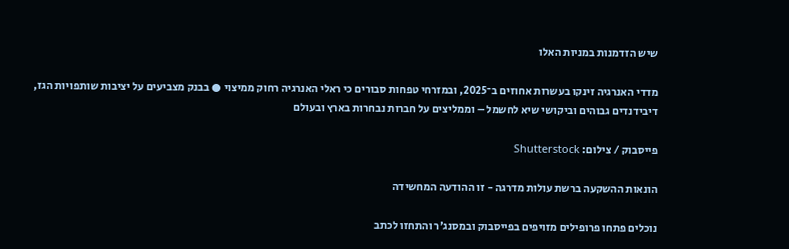שיש הזדמנות במניות האלו

מדדי האנרגיה זינקו בעשרות אחוזים ב־2025, ובמזרחי טפחות סבורים כי ראלי האנרגיה רחוק ממיצוי ● בבנק מצביעים על יציבות שותפויות הגז, דיבידנדים גבוהים וביקושי שיא לחשמל – וממליצים על חברות נבחרות בארץ ובעולם

פייסבוק / צילום: Shutterstock

הונאות ההשקעה ברשת עולות מדרגה - זו ההודעה המחשידה

נוכלים פתחו פרופילים מזויפים בפייסבוק ובמסנג'ר והתחזו לכתב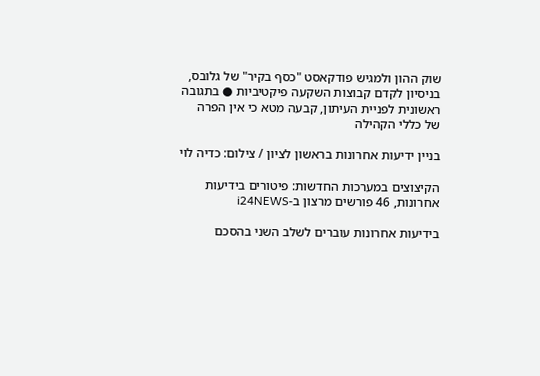שוק ההון ולמגיש פודקאסט "כסף בקיר" של גלובס, בניסיון לקדם קבוצות השקעה פיקטיביות ● בתגובה ראשונית לפניית העיתון, קבעה מטא כי אין הפרה של כללי הקהילה

בניין ידיעות אחרונות בראשון לציון / צילום: כדיה לוי

הקיצוצים במערכות החדשות: פיטורים בידיעות אחרונות, 46 פורשים מרצון ב-i24NEWS

בידיעות אחרונות עוברים לשלב השני בהסכם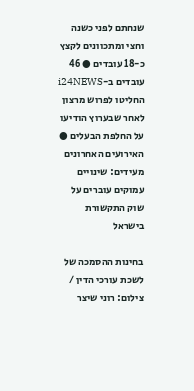שנחתם לפני כשנה וחצי ומתכוונים לקצץ כ-18 עובדים ● 46 עובדים ב-i24NEWS החליטו לפרוש מרצון לאחר שבערוץ הודיעו על החלפת הבעלים ● האירועים האחרונים מעידים: שינויים עמוקים עוברים על שוק התקשורת בישראל

בחינות ההסמכה של לשכת עורכי הדין / צילום: רוני שיצר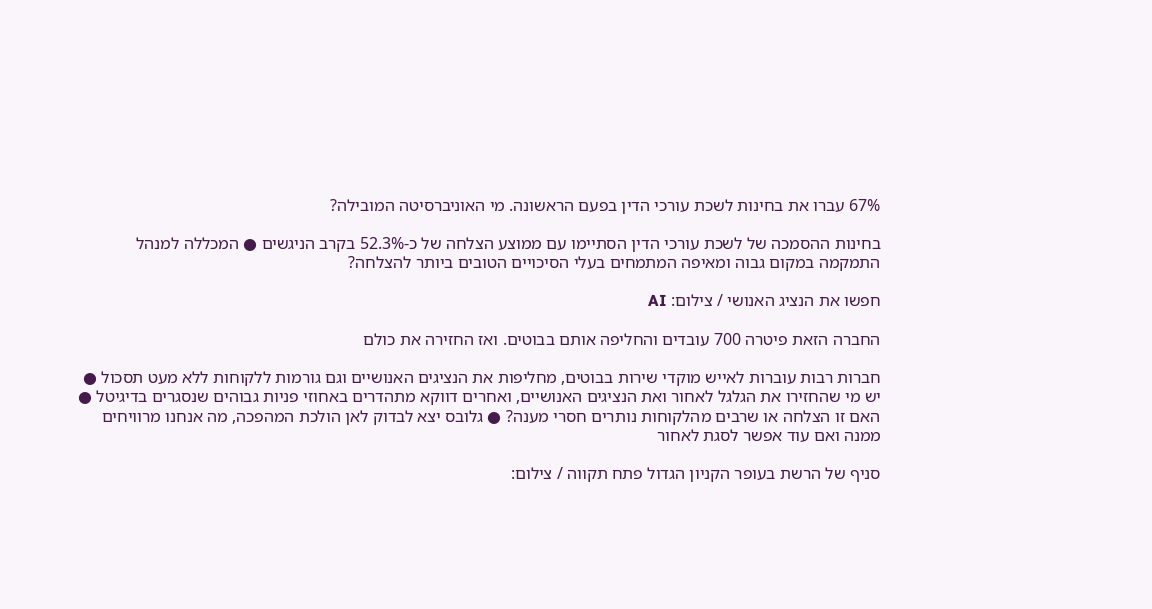67% עברו את בחינות לשכת עורכי הדין בפעם הראשונה. מי האוניברסיטה המובילה?

בחינות ההסמכה של לשכת עורכי הדין הסתיימו עם ממוצע הצלחה של כ-52.3% בקרב הניגשים ● המכללה למנהל התמקמה במקום גבוה ומאיפה המתמחים בעלי הסיכויים הטובים ביותר להצלחה?

חפשו את הנציג האנושי / צילום: AI

החברה הזאת פיטרה 700 עובדים והחליפה אותם בבוטים. ואז החזירה את כולם

חברות רבות עוברות לאייש מוקדי שירות בבוטים, מחליפות את הנציגים האנושיים וגם גורמות ללקוחות ללא מעט תסכול ● יש מי שהחזירו את הגלגל לאחור ואת הנציגים האנושיים, ואחרים דווקא מתהדרים באחוזי פניות גבוהים שנסגרים בדיגיטל ● האם זו הצלחה או שרבים מהלקוחות נותרים חסרי מענה? ● גלובס יצא לבדוק לאן הולכת המהפכה, מה אנחנו מרוויחים ממנה ואם עוד אפשר לסגת לאחור

סניף של הרשת בעופר הקניון הגדול פתח תקווה / צילום: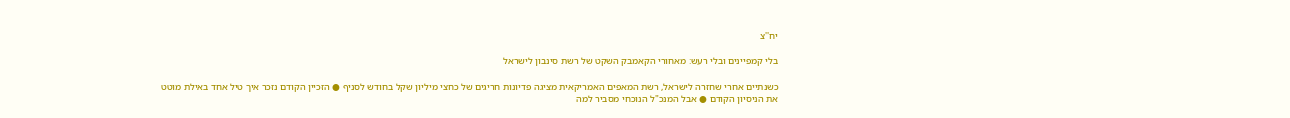יח''צ

בלי קמפיינים ובלי רעש: מאחורי הקאמבק השקט של רשת סינבון לישראל

כשנתיים אחרי שחזרה לישראל, רשת המאפים האמריקאית מציגה פדיונות חריגים של כחצי מיליון שקל בחודש לסניף ● הזכיין הקודם נזכר איך טיל אחד באילת מוטט את הניסיון הקודם ● אבל המנכ"ל הנוכחי מסביר למה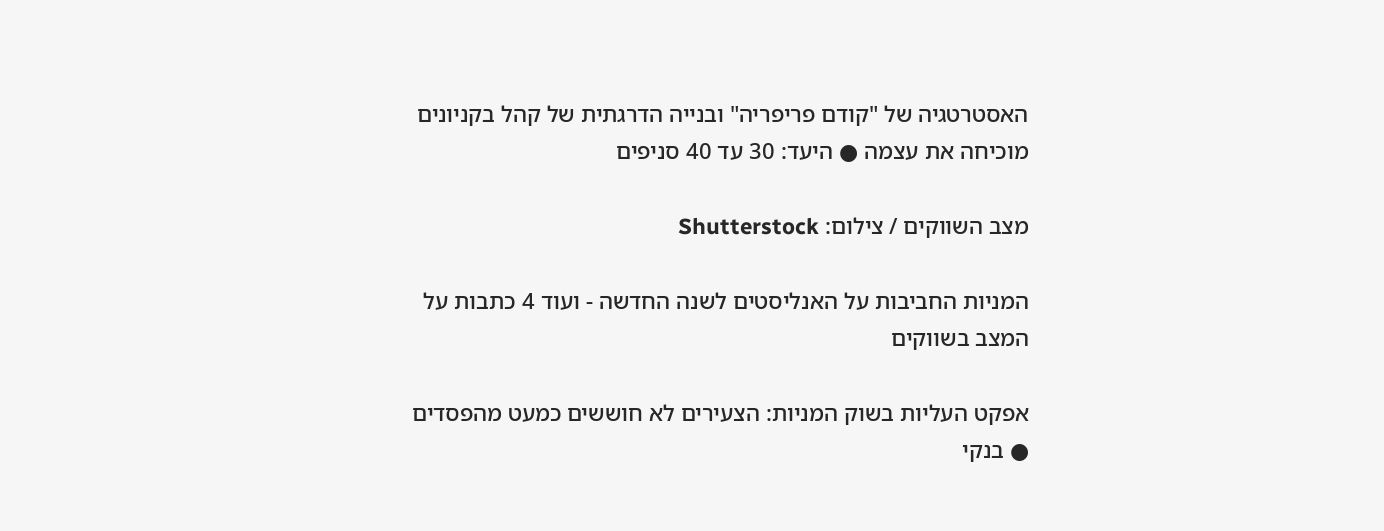האסטרטגיה של "קודם פריפריה" ובנייה הדרגתית של קהל בקניונים מוכיחה את עצמה ● היעד: 30 עד 40 סניפים

מצב השווקים / צילום: Shutterstock

המניות החביבות על האנליסטים לשנה החדשה - ועוד 4 כתבות על המצב בשווקים

אפקט העליות בשוק המניות: הצעירים לא חוששים כמעט מהפסדים ● בנקי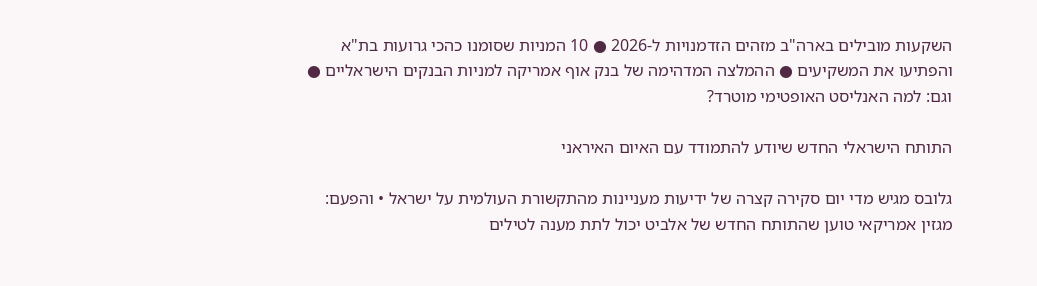השקעות מובילים בארה"ב מזהים הזדמנויות ל-2026 ● 10 המניות שסומנו כהכי גרועות בת"א והפתיעו את המשקיעים ● ההמלצה המדהימה של בנק אוף אמריקה למניות הבנקים הישראליים ● וגם: למה האנליסט האופטימי מוטרד?

התותח הישראלי החדש שיודע להתמודד עם האיום האיראני

גלובס מגיש מדי יום סקירה קצרה של ידיעות מעניינות מהתקשורת העולמית על ישראל • והפעם: מגזין אמריקאי טוען שהתותח החדש של אלביט יכול לתת מענה לטילים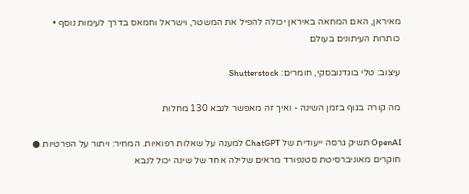מאיראן, האם המחאה באיראן יכולה להפיל את המשטר, וישראל וחמאס בדרך לעימות נוסף • כותרות העיתונים בעולם

עיצוב: טלי בוגדנובסקי, חומרים: Shutterstock

מה קורה בגוף בזמן השינה - ואיך זה מאפשר לנבא 130 מחלות

OpenAI תשיק גרסה ייעודית של ChatGPT למענה על שאלות רפואיות. המחיר: ויתור על הפרטיות ● חוקרים מאוניברסיטת סטנפורד מראים שלילה אחד של שינה יכול לנבא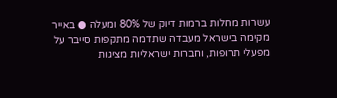עשרות מחלות ברמות דיוק של 80% ומעלה ● באייר מקימה בישראל מעבדה שתדמה מתקפות סייבר על מפעלי תרופות, וחברות ישראליות מציגות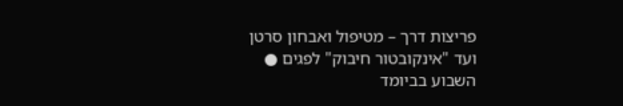פריצות דרך – מטיפול ואבחון סרטן ועד "אינקובטור חיבוק" לפגים ● השבוע בביומד